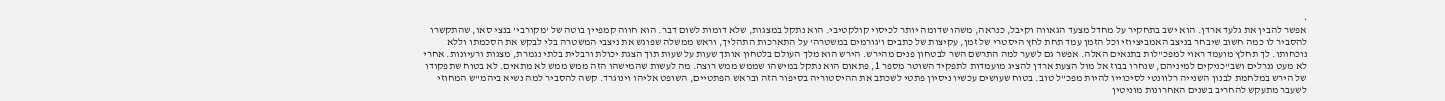•
אפשר להבין את גלעד ארדן. הוא ישב בתחקיר על מחדל מצעד הגאווה וקיבל, כנראה, משהו שדומה יותר לכיסוי קולקטיבי. הוא נתקל במצגות, שלא דומות לשום דבר. הוא חווה קמפיין בוטה של 'מקורבי' בנצי סאו, שהתקשרו להסביר לו כמה חשוב שיבחר בניצב האמביציוזי וכל הזמן עמד תחת לחץ היסטרי של זמן, עקיצות של כתבים ו'גורמים במשטרה' על התארכות התהליך, וראש ממשלה שפוגש את ניצבי המשטרה בלי לבקש את הסכמתו וללא נוכחותו. לך תחלץ מועמד ראוי למפכ"לות בתנאים האלה. אפשר גם לשער למה התרשם השר לבטחון פנים מהירש. הירש הוא מלך העולם בלטחון אותך שעות על שעות תוך הצגת יכולת ורבלית בלתי נגמרת, מצגות ורעיונות. אחרי לא מעט גנרלים ושב"כניקים למיניהם, שנחרו בבוז אל מול הצעת ארדן להציג מועמדות לתפקיד השוטר מספר 1, פתאום הוא נתקל במישהו שממש ממש רוצה. מה לעשות שהמישהו הזה ממש ממש לא מתאים. לא בטוח שתפקודו של הירש במלחמת לבנון השנייה רלוונטי לסיכוייו להיות מפכ"ל טוב. בטוח שעושים עכשיו ניסיון פתטי לשכתב את ההיסטוריה בסיפור הזה ובראש הפתטיים, השופט אליהו וינוגרד. קשה להסביר למה נשיא ביהמ"ש המחוזי לשעבר מתעקש להחריב בשנים האחרונות מוניטין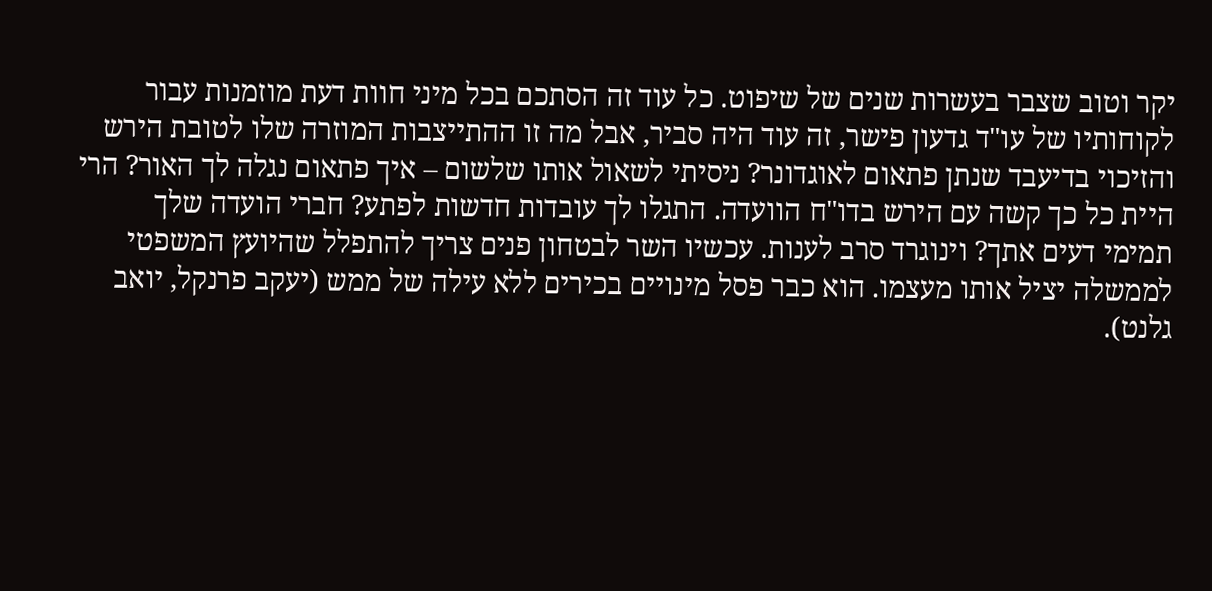יקר וטוב שצבר בעשרות שנים של שיפוט. כל עוד זה הסתכם בכל מיני חוות דעת מוזמנות עבור לקוחותיו של עו"ד גדעון פישר, זה עוד היה סביר, אבל מה זו ההתייצבות המוזרה שלו לטובת הירש והזיכוי בדיעבד שנתן פתאום לאוגדונר? ניסיתי לשאול אותו שלשום – איך פתאום נגלה לך האור? הרי היית כל כך קשה עם הירש בדו"ח הוועדה. התגלו לך עובדות חדשות לפתע? חברי הועדה שלך תמימי דעים אתך? וינוגרד סרב לענות. עכשיו השר לבטחון פנים צריך להתפלל שהיועץ המשפטי לממשלה יציל אותו מעצמו. הוא כבר פסל מינויים בכירים ללא עילה של ממש (יעקב פרנקל, יואב גלנט).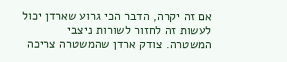אם זה יקרה, הדבר הכי גרוע שארדן יכול לעשות זה לחזור לשורות ניצבי המשטרה. צודק ארדן שהמשטרה צריכה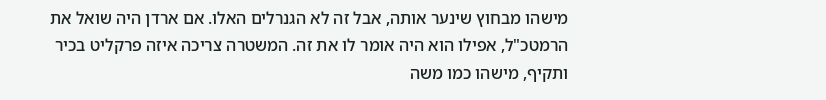מישהו מבחוץ שינער אותה, אבל זה לא הגנרלים האלו. אם ארדן היה שואל את הרמטכ"ל, אפילו הוא היה אומר לו את זה. המשטרה צריכה איזה פרקליט בכיר ותקיף, מישהו כמו משה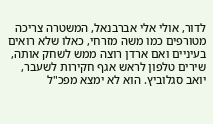לדור, אולי אלי אברבנאל, המשטרה צריכה מטורפים כמו משה מזרחי, כאלו שלא רואים בעיניים ואם ארדן רוצה ממש לשחק אותה, שירים טלפון לראש אגף חקירות לשעבר, יואב סגלוביץ. הוא לא ימצא מפכ"ל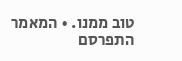טוב ממנו. • המאמר התפרסם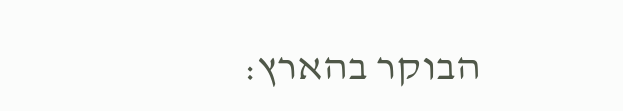הבוקר בהארץ: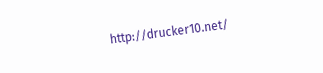http://drucker10.net/